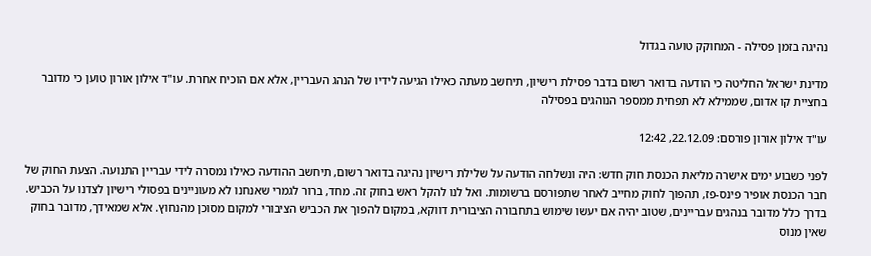נהיגה בזמן פסילה - המחוקק טועה בגדול

מדינת ישראל החליטה כי הודעה בדואר רשום בדבר פסילת רישיון, תיחשב מעתה כאילו הגיעה לידיו של הנהג העבריין, אלא אם הוכיח אחרת. עו"ד אילון אורון טוען כי מדובר בחציית קו אדום, שממילא לא תפחית ממספר הנוהגים בפסילה

עו"ד אילון אורון פורסם: 22.12.09, 12:42

לפני כשבוע ימים אישרה מליאת הכנסת חוק חדש: היה ונשלחה הודעה על שלילת רישיון נהיגה בדואר רשום, תיחשב ההודעה כאילו נמסרה לידי עבריין התנועה. הצעת החוק של חבר הכנסת אופיר פינס-פז, תהפוך לחוק מחייב לאחר שתפורסם ברשומות. ואל לנו להקל ראש בחוק זה. מחד, ברור לגמרי שאנחנו לא מעוניינים בפסולי רישיון לצדנו על הכביש. בדרך כלל מדובר בנהגים עבריינים, שטוב יהיה אם יעשו שימוש בתחבורה הציבורית דווקא, במקום להפוך את הכביש הציבורי למקום מסוכן מהנחוץ. אלא שמאידך, מדובר בחוק שאין מנוס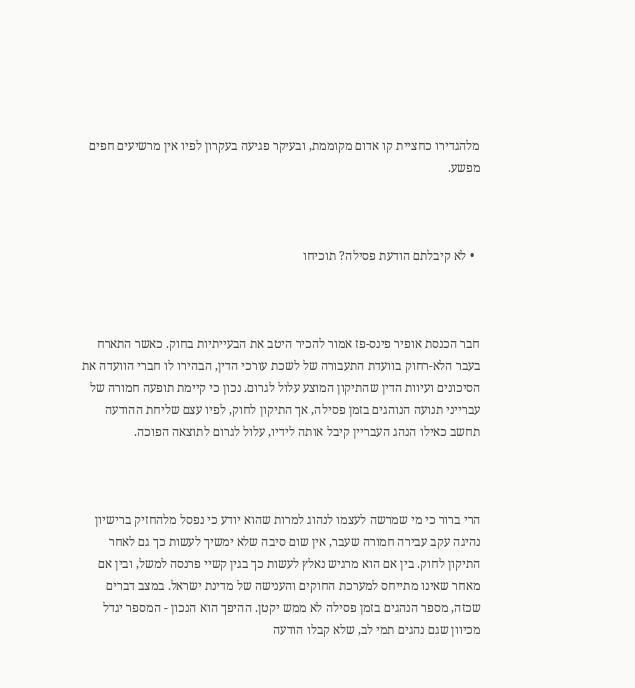מלהגדירו כחציית קו אדום מקוממת, ובעיקר פגיעה בעקרון לפיו אין מרשיעים חפים מפשע.



  • לא קיבלתם הודעת פסילה? תוכיחו



חבר הכנסת אופיר פינס-פז אמור להכיר היטב את הבעייתיות בחוק. כאשר התארח בעבר הלא-רחוק בוועדת התעבורה של לשכת עורכי הדין, הבהירו לו חברי הוועדה את הסיכונים ועיוות הדין שהתיקון המוצע עלול לגרום. נכון כי קיימת תופעה חמורה של עברייני תנועה הנוהגים בזמן פסילה, אך התיקון לחוק, לפיו עצם שליחת ההודעה תחשב כאילו הנהג העבריין קיבל אותה לידיו, עלול לגרום לתוצאה הפוכה.



הרי ברור כי מי שמרשה לעצמו לנהוג למרות שהוא יודע כי נפסל מלהחזיק ברישיון נהיגה עקב עבירה חמורה שעבר, אין שום סיבה שלא ימשיך לעשות כך גם לאחר התיקון לחוק. בין אם הוא מרגיש נאלץ לעשות כך בגין קשיי פרנסה למשל, ובין אם מאחר שאינו מתייחס למערכת החוקים והענישה של מדינת ישראל. במצב דברים שכזה, מספר הנהגים בזמן פסילה לא ממש יקטן. ההיפך הוא הנכון - המספר יגדל מכיוון שגם נהגים תמי לב, שלא קבלו הודעה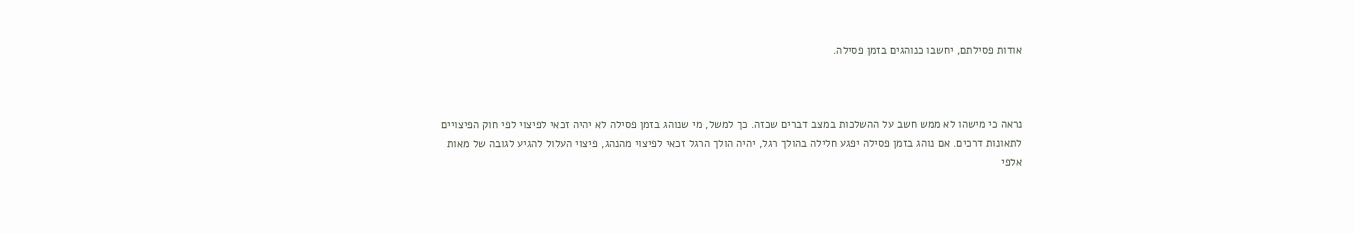אודות פסילתם, יחשבו כנוהגים בזמן פסילה.



נראה כי מישהו לא ממש חשב על ההשלכות במצב דברים שכזה. כך למשל, מי שנוהג בזמן פסילה לא יהיה זכאי לפיצוי לפי חוק הפיצויים לתאונות דרכים. אם נוהג בזמן פסילה יפגע חלילה בהולך רגל, יהיה הולך הרגל זכאי לפיצוי מהנהג, פיצוי העלול להגיע לגובה של מאות אלפי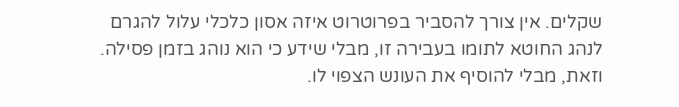שקלים. אין צורך להסביר בפרוטרוט איזה אסון כלכלי עלול להגרם לנהג החוטא לתומו בעבירה זו, מבלי שידע כי הוא נוהג בזמן פסילה. וזאת, מבלי להוסיף את העונש הצפוי לו.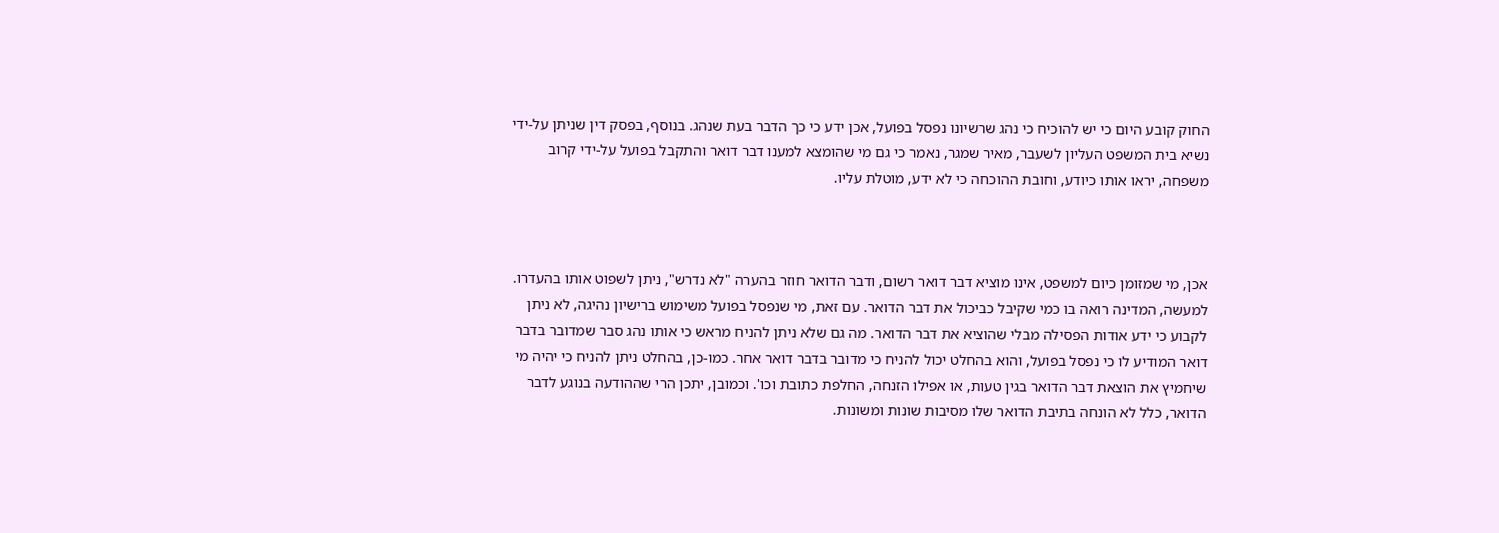החוק קובע היום כי יש להוכיח כי נהג שרשיונו נפסל בפועל, אכן ידע כי כך הדבר בעת שנהג. בנוסף, בפסק דין שניתן על-ידי נשיא בית המשפט העליון לשעבר, מאיר שמגר, נאמר כי גם מי שהומצא למענו דבר דואר והתקבל בפועל על-ידי קרוב משפחה, יראו אותו כיודע, וחובת ההוכחה כי לא ידע, מוטלת עליו.



אכן, מי שמזומן כיום למשפט, אינו מוציא דבר דואר רשום, ודבר הדואר חוזר בהערה "לא נדרש", ניתן לשפוט אותו בהעדרו. למעשה, המדינה רואה בו כמי שקיבל כביכול את דבר הדואר. עם זאת, מי שנפסל בפועל משימוש ברישיון נהיגה, לא ניתן לקבוע כי ידע אודות הפסילה מבלי שהוציא את דבר הדואר. מה גם שלא ניתן להניח מראש כי אותו נהג סבר שמדובר בדבר דואר המודיע לו כי נפסל בפועל, והוא בהחלט יכול להניח כי מדובר בדבר דואר אחר. כמו-כן, בהחלט ניתן להניח כי יהיה מי שיחמיץ את הוצאת דבר הדואר בגין טעות, או אפילו הזנחה, החלפת כתובת וכו'. וכמובן, יתכן הרי שההודעה בנוגע לדבר הדואר, כלל לא הונחה בתיבת הדואר שלו מסיבות שונות ומשונות.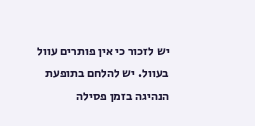יש לזכור כי אין פותרים עוול בעוול. יש להלחם בתופעת הנהיגה בזמן פסילה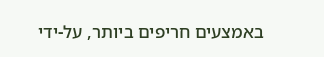באמצעים חריפים ביותר, על-ידי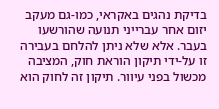בדיקת נהגים באקראי, כמו-גם מעקב יזום אחר עברייני תנועה שהורשעו בעבר. אלא שלא ניתן להלחם בעבירה זו על-ידי תיקון הוראת חוק, המציבה מכשול בפני עיוור. תיקון זה לחוק הוא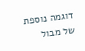דוגמה נוספת של מבול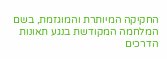החקיקה המיותרת והמוגזמת, בשם המלחמה המקודשת בנגע תאונות הדרכים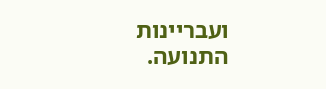ועבריינות התנועה.